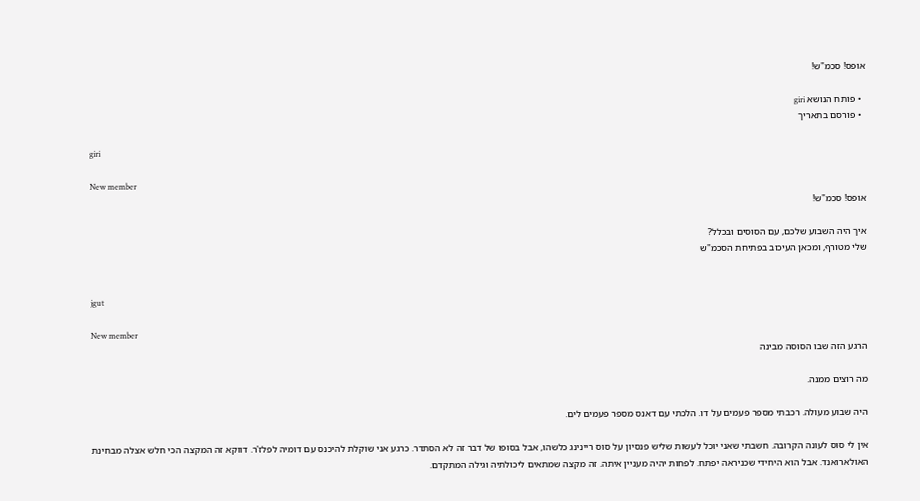אופס! סכמ"ש!

  • פותח הנושא giri
  • פורסם בתאריך

giri

New member
אופס! סכמ"ש!

איך היה השבוע שלכם, עם הסוסים ובכלל?
שלי מטורף, ומכאן העיכוב בפתיחת הסכמ"ש


jgut

New member
הרגע הזה שבו הסוסה מבינה

מה רוצים ממנה.

היה שבוע מעולה. רכבתי מספר פעמים על דו. הלכתי עם דאנס מספר פעמים לים.

אין לי סוס לעונה הקרובה. חשבתי שאני יוכל לעשות שליש פנסיון על סוס ריינינג כלשהו, אבל בסופו של דבר זה לא הסתדר. כרגע אני שוקלת להיכנס עם דומיה לפלז'ר. דווקא זה המקצה הכי חלש אצלה מבחינת האולארואנד. אבל הוא היחידי שכניראה יפתח. לפחות יהיה מעניין איתה. זה מקצה שמתאים ליכולתיה וגילה המתקדם.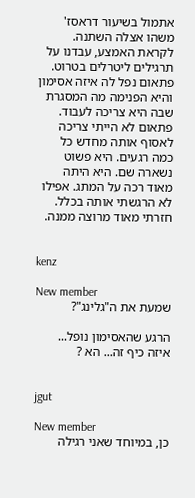אתמול בשיעור דראסז' משהו אצלה השתנה. לקראת האמצע, עבדנו על תרגילים ליטרלים בטרוט. פתאום נפל לה איזה אסימון והיא הפנימה מה המסגרת שבה היא צריכה לעבוד. פתאום לא הייתי צריכה לאסוף אותה מחדש כל כמה רגעים. היא פשוט נשארה שם. היא היתה מאוד רכה על המתג. אפילו לא הרגשתי אותה בכלל. חזרתי מאוד מרוצה ממנה.


kenz

New member
שמעת את ה"גלינג"?

הרגע שהאסימון נופל...
איזה כיף זה... הא ?


jgut

New member
כן, במיוחד שאני רגילה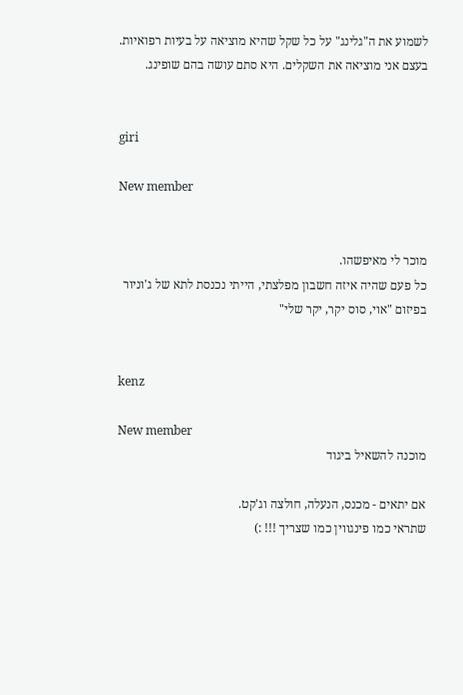לשמוע את ה"גלינג" על כל שקל שהיא מוציאה על בעיות רפואיות.
בעצם אני מוציאה את השקלים. היא סתם עושה בהם שופינג.


giri

New member


מוכר לי מאיפשהו.
כל פעם שהיה איזה חשבון מפלצתי, הייתי נכנסת לתא של ג'וניור בפיזום "אוי, סוס יקר, יקר שלי"


kenz

New member
מוכנה להשאיל ביגוד

אם יתאים - מכנס, הנעלה, חולצה וג'קט.
שתראי כמו פינגווין כמו שצריך !!! :)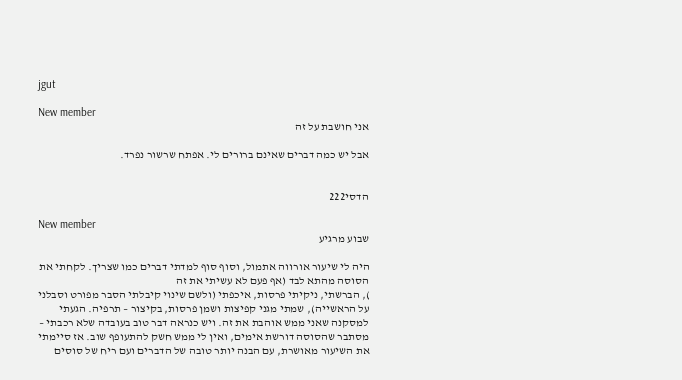jgut

New member
אני חושבת על זה

אבל יש כמה דברים שאינם ברורים לי. אפתח שרשור נפרד.


הדסי222

New member
שבוע מרגיע

היה לי שיעור אורווה אתמול, וסוף סוף למדתי דברים כמו שצריך. לקחתי את הסוסה מהתא לבד (אף פעם לא עשיתי את זה
), הברשתי, ניקיתי פרסות, איכפתי (ולשם שינוי קיבלתי הסבר מפורט וסבלני על הראשייה), שמתי מגני קפיצות ושמן פרסות, בקיצור – תרפיה. הגעתי למסקנה שאני ממש אוהבת את זה. ויש כנראה דבר טוב בעובדה שלא רכבתי – מסתבר שהסוסה דורשת אימים, ואין לי ממש חשק להתעופף שוב. אז סיימתי את השיעור מאושרת, עם הבנה יותר טובה של הדברים ועם ריח של סוסים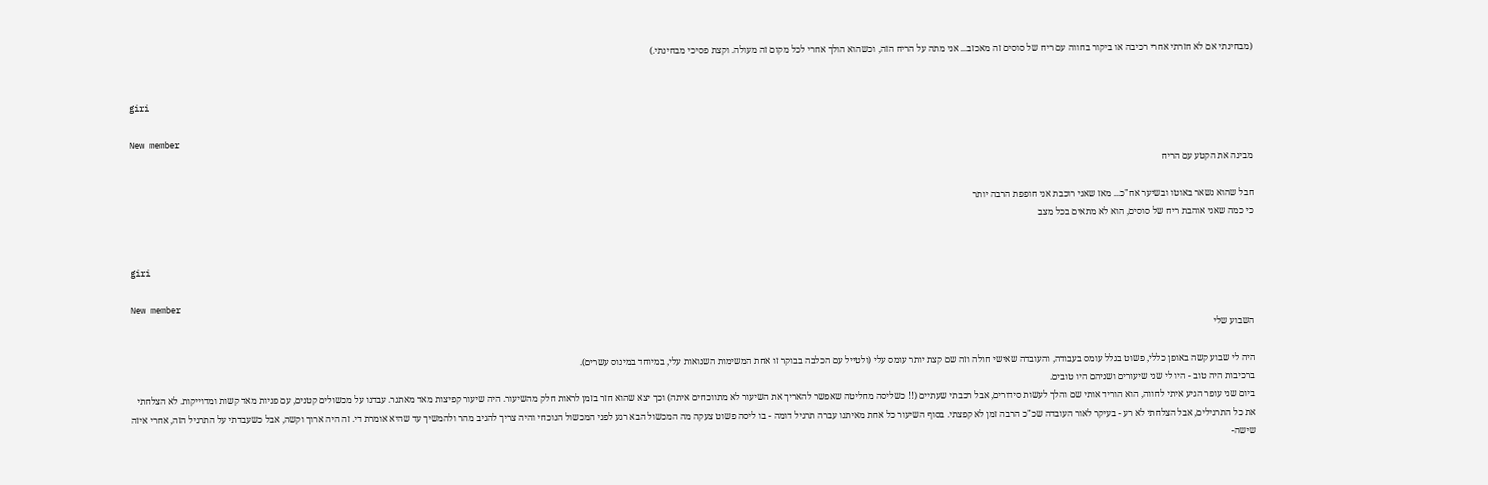(מבחינתי אם לא חזרתי אחרי רכיבה או ביקור בחווה עם ריח של סוסים זה מאכזב... אני מתה על הריח הזה, וכשהוא הולך אחרי לכל מקום זה מעולה. וקצת פסיכי מבחינתי.)


giri

New member
מבינה את הקטע עם הריח

חבל שהוא נשאר באוטו ובשיער אח"כ... מאז שאני רוכבת אני חופפת הרבה יותר
כי כמה שאני אוהבת ריח של סוסים, הוא לא מתאים בכל מצב


giri

New member
השבוע שלי

היה לי שבוע קשה באופן כללי, פשוט בגלל עומס בעבודה, והעובדה שאישי חולה וזה שם קצת יותר עומס עלי (ולטייל עם הכלבה בבוקר זו אחת המשימות השנואות עלי, במיוחד במינוס עשרים).
ברכיבות היה טוב - היו לי שני שיעורים ושניהם היו טובים.
ביום שני עופר הגיע איתי לחווה, הוא הוריד אותי שם והלך לעשות סידורים, אבל רכבתי שעתיים (!! כשליסה מחליטה שאפשר להאריך את השיעור לא מתווכחים איתה) וכך יצא שהוא חזר בזמן לראות חלק מהשיעור. היה שיעור קפיצות מאד מאתגר. עבדנו על מכשולים קטנים, עם פניות מאד קשות ומדוייקות. לא הצלחתי את כל התרגילים, אבל הצלחתי לא רע - בעיקר לאור העובדה שכ"כ הרבה זמן לא קפצתי. בסוף השיעור כל אחת מאיתנו עברה תרגיל דומה - בו ליסה פשוט צעקה מה המכשול הבא רגע לפני המכשול הנוכחי והיה צריך להגיב מהר ולהמשיך עד שהיא אומרת די. זה היה ארוך וקשה, אבל כשעבדתי על התרגיל הזה, אחרי איזה שישה-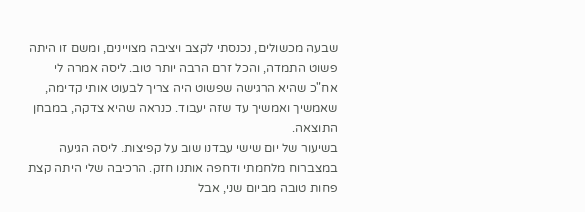שבעה מכשולים, נכנסתי לקצב ויציבה מצויינים, ומשם זו היתה פשוט התמדה, והכל זרם הרבה יותר טוב. ליסה אמרה לי אח"כ שהיא הרגישה שפשוט היה צריך לבעוט אותי קדימה, שאמשיך ואמשיך עד שזה יעבוד. כנראה שהיא צדקה, במבחן התוצאה.
בשיעור של יום שישי עבדנו שוב על קפיצות. ליסה הגיעה במצברוח מלחמתי ודחפה אותנו חזק. הרכיבה שלי היתה קצת פחות טובה מביום שני, אבל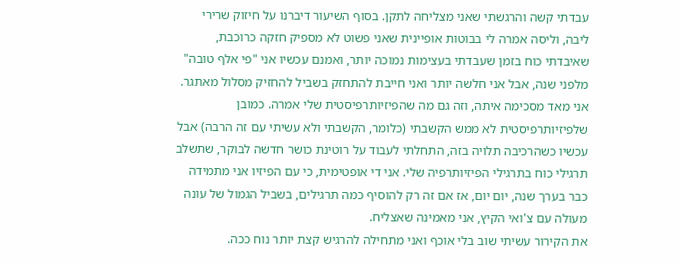עבדתי קשה והרגשתי שאני מצליחה לתקן. בסוף השיעור דיברנו על חיזוק שרירי ליבה, וליסה אמרה לי בבוטות אופיינית שאני פשוט לא מספיק חזקה כרוכבת, שאיבדתי כוח בזמן שעבדתי בעצימות נמוכה יותר, ואמנם עכשיו אני "פי אלף טובה" מלפני שנה, אבל אני חלשה יותר ואני חייבת להתחזק בשביל להחזיק מסלול מאתגר. אני מאד מסכימה איתה, וזה גם מה שהפיזיותרפיסטית שלי אמרה. כמובן שלפיזיותרפיסטית לא ממש הקשבתי (כלומר, הקשבתי ולא עשיתי עם זה הרבה) אבל עכשיו כשהרכיבה תלויה בזה, התחלתי לעבוד על רוטינת כושר חדשה לבוקר, שתשלב תרגילי כוח בתרגילי הפיזיותרפיה שלי. אני די אופטימית, כי עם הפיזיו אני מתמידה כבר בערך שנה, יום יום, אז אם זה רק להוסיף כמה תרגילים, בשביל הגמול של עונה מעולה עם צ'ואי הקיץ, אני מאמינה שאצליח.
את הקירור עשיתי שוב בלי אוכף ואני מתחילה להרגיש קצת יותר נוח ככה.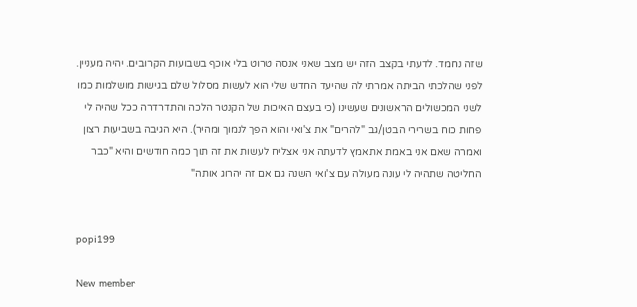שזה נחמד. לדעתי בקצב הזה יש מצב שאני אנסה טרוט בלי אוכף בשבועות הקרובים. יהיה מעניין.
לפני שהלכתי הביתה אמרתי לה שהיעד החדש שלי הוא לעשות מסלול שלם בגישות מושלמות כמו לשני המכשולים הראשונים שעשינו (כי בעצם האיכות של הקנטר הלכה והתדרדרה ככל שהיה לי פחות כוח בשרירי הבטן/גב "להרים" את צ'ואי והוא הפך לנמוך ומהיר). היא הגיבה בשביעות רצון ואמרה שאם אני באמת אתאמץ לדעתה אני אצליח לעשות את זה תוך כמה חודשים והיא "כבר החליטה שתהיה לי עונה מעולה עם צ'ואי השנה גם אם זה יהרוג אותה"


popi199

New member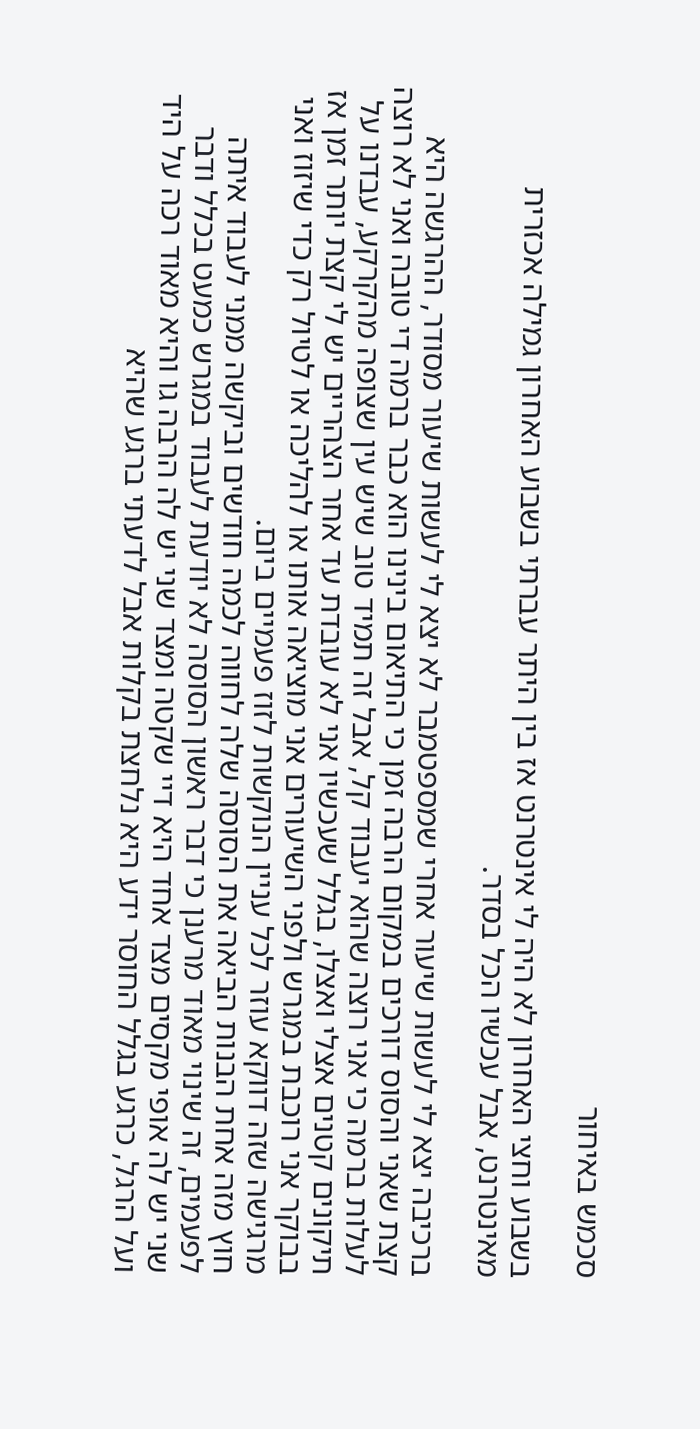סכמש באיחור

בשבוע וחצי האחרון לא היה לי אינטרנט אז בין היתר עברתי בשבוע האחרון גמילה אכזרית מאינטרנט, אבל עכשיו הכל בסדר.

ברכיבה יצא לי לעשות שיעור אחרי שמספטמבר לא יצא לי לעשות שיעור מסודר, ההרגשה היא קצת שאני והסוס דורכים במקום הרבה זמן כי התיאום בינינו הוא כבר ברמה די טובה ואני לא רוצה לעלות ברמה כי אני רוצה שהוא יעבוד קל, אבל זה תמיד טוב שיש עין שצופה מהקרקע, עבדנו על תיקונים קטנים אצלי ואצלו, בגלל שעכשיו אני לא עובדת עד אחר הצהריים יש לי קצת יותר זמן אז בבוקר אני רוכבת במגרש ולפני השיעורים אני מוציאה אותו או להליכה או לטיול רק כדי שיזוז ואני מרגישה שזה דווקא עוזר לכל עניין הנוקשות לזוז פעמיים ביום.
חוץ מזה אחת הבנות הביאה את הסוסה שלה לחווה לכמה חודשים וביקשה ממני לעבוד איתה לפעמים, זה שינוי מאוד מרענן כי דבר ראשון הסוסה לא יודעת לעבוד במגרש כמעט בכלל ודבר שני יש לה אופי מקסים מצד אחד היא דיי שקטה ומצד שני יש לה הרבה גו והיא מאוד רכה על היד ועל הרגל, כרגע בגלל החוסר ידע היא נלחצת בקלות אבל לדעתי ברגע שהיא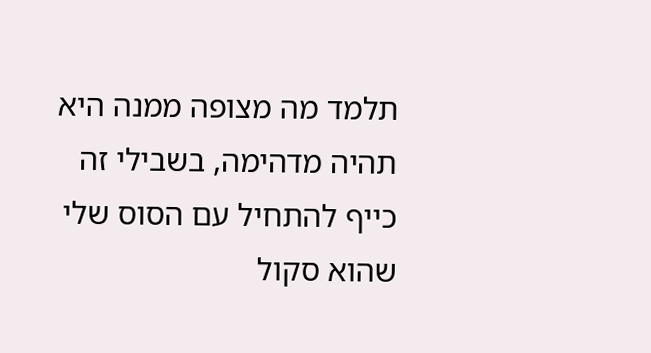תלמד מה מצופה ממנה היא תהיה מדהימה, בשבילי זה כייף להתחיל עם הסוס שלי שהוא סקול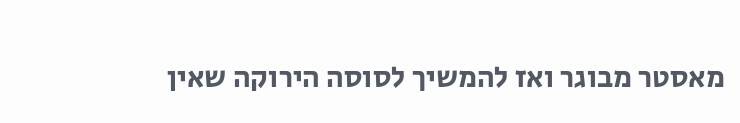מאסטר מבוגר ואז להמשיך לסוסה הירוקה שאין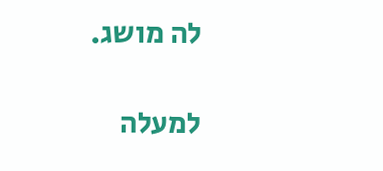לה מושג.

למעלה